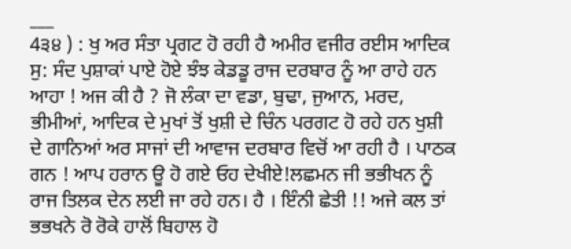___
4੩੪ ) : ਖੁ ਅਰ ਸੰਤਾ ਪ੍ਰਗਟ ਹੋ ਰਹੀ ਹੈ ਅਮੀਰ ਵਜੀਰ ਰਈਸ ਆਦਿਕ ਸੁ: ਸੰਦ ਪੁਸ਼ਾਕਾਂ ਪਾਏ ਹੋਏ ਝੰਝ ਕੇਡਡੂ ਰਾਜ ਦਰਬਾਰ ਨੂੰ ਆ ਰਾਹੇ ਹਨ ਆਹਾ ! ਅਜ ਕੀ ਹੈ ? ਜੋ ਲੰਕਾ ਦਾ ਵਡਾ, ਬੁਢਾ, ਜੁਆਨ, ਮਰਦ, ਭੀਮੀਆਂ, ਆਦਿਕ ਦੇ ਮੁਖਾਂ ਤੋਂ ਖੁਸ਼ੀ ਦੇ ਚਿੰਨ ਪਰਗਟ ਹੋ ਰਹੇ ਹਨ ਖੁਸ਼ੀ ਦੇ ਗਾਨਿਆਂ ਅਰ ਸਾਜਾਂ ਦੀ ਆਵਾਜ ਦਰਬਾਰ ਵਿਚੋਂ ਆ ਰਹੀ ਹੈ । ਪਾਠਕ ਗਨ ! ਆਪ ਹਰਾਨ ਊ ਹੋ ਗਏ ਓਹ ਦੇਖੀਏ!ਲਛਮਨ ਜੀ ਭਭੀਖਨ ਨੂੰ ਰਾਜ ਤਿਲਕ ਦੇਨ ਲਈ ਜਾ ਰਹੇ ਹਨ। ਹੈ । ਇੰਨੀ ਛੇਤੀ !! ਅਜੇ ਕਲ ਤਾਂ ਭਭਖਨੇ ਰੋ ਰੋਕੇ ਹਾਲੋਂ ਬਿਹਾਲ ਹੋ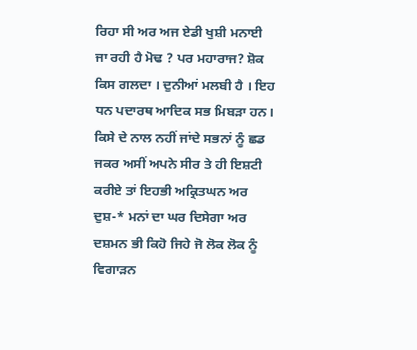ਰਿਹਾ ਸੀ ਅਰ ਅਜ ਏਡੀ ਖੁਸ਼ੀ ਮਨਾਈ ਜਾ ਰਹੀ ਹੈ ਮੋਢ ? ਪਰ ਮਹਾਰਾਜ? ਸ਼ੋਕ ਕਿਸ ਗਲਦਾ । ਦੁਨੀਆਂ ਮਲਬੀ ਹੈ । ਇਹ ਧਨ ਪਦਾਰਥ ਆਦਿਕ ਸਭ ਮਿਬੜਾ ਹਨ। ਕਿਸੇ ਦੇ ਨਾਲ ਨਹੀਂ ਜਾਂਦੇ ਸਭਨਾਂ ਨੂੰ ਛਡ ਜਕਰ ਅਸੀਂ ਅਪਨੇ ਸੀਰ ਤੇ ਹੀ ਇਸ਼ਟੀ ਕਰੀਏ ਤਾਂ ਇਹਭੀ ਅਕ੍ਰਿਤਘਨ ਅਰ ਦੁਸ਼-* ਮਨਾਂ ਦਾ ਘਰ ਦਿਸੇਗਾ ਅਰ ਦਸ਼ਮਨ ਭੀ ਕਿਹੋ ਜਿਹੇ ਜੋ ਲੋਕ ਲੋਕ ਨੂੰ ਵਿਗਾੜਨ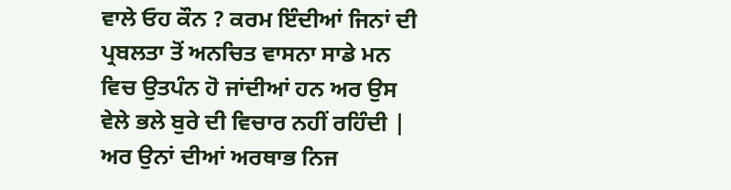ਵਾਲੇ ਓਹ ਕੌਨ ? ਕਰਮ ਇੰਦੀਆਂ ਜਿਨਾਂ ਦੀ ਪ੍ਰਬਲਤਾ ਤੋਂ ਅਨਚਿਤ ਵਾਸਨਾ ਸਾਡੇ ਮਨ ਵਿਚ ਉਤਪੰਨ ਹੋ ਜਾਂਦੀਆਂ ਹਨ ਅਰ ਉਸ ਵੇਲੇ ਭਲੇ ਬੁਰੇ ਦੀ ਵਿਚਾਰ ਨਹੀਂ ਰਹਿੰਦੀ | ਅਰ ਉਨਾਂ ਦੀਆਂ ਅਰਥਾਭ ਨਿਜ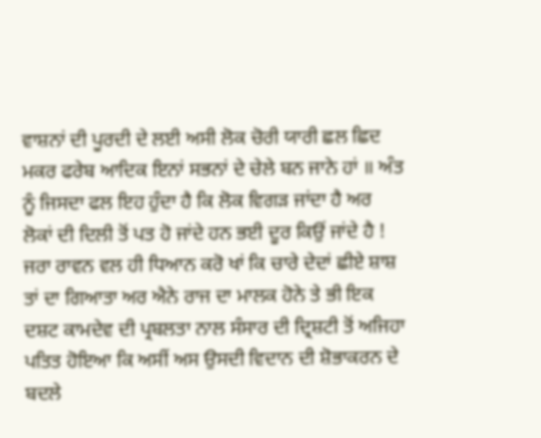ਵਾਸ਼ਨਾਂ ਦੀ ਪੂਰਦੀ ਦੇ ਲਈ ਅਸੀ ਲੋਕ ਚੋਰੀ ਯਾਰੀ ਛਲ ਛਿਦ ਮਕਰ ਫਰੇਬ ਆਦਿਕ ਇਨਾਂ ਸਭਨਾਂ ਦੇ ਚੇਲੇ ਬਨ ਜਾਨੇ ਹਾਂ ॥ ਅੰਤ ਨੂੰ ਜਿਸਦਾ ਫਲ ਇਹ ਹੁੰਦਾ ਹੈ ਕਿ ਲੋਕ ਵਿਗੜ ਜਾਂਦਾ ਹੈ ਅਰ ਲੋਕਾਂ ਦੀ ਦਿਲੀ ਤੋਂ ਪਤ ਹੋ ਜਾਂਦੇ ਹਨ ਭਈ ਦੂਰ ਕਿਉਂ ਜਾਂਦੇ ਹੈ ! ਜਰਾ ਰਾਵਨ ਵਲ ਹੀ ਧਿਆਨ ਕਰੋ ਖਾਂ ਕਿ ਚਾਰੇ ਦੇਦਾਂ ਛੀਏ ਸ਼ਾਸ਼ ਤਾਂ ਦਾ ਗਿਆਤਾ ਅਰ ਐਨੇ ਰਾਜ ਦਾ ਮਾਲਕ ਹੋਨੇ ਤੇ ਭੀ ਇਕ ਦਸ਼ਟ ਕਾਮਦੇਵ ਦੀ ਪ੍ਰਬਲਤਾ ਨਾਲ ਸੰਸਾਰ ਦੀ ਦ੍ਰਿਸ਼ਟੀ ਤੋਂ ਅਜਿਹਾ ਪਤਿਤ ਹੋਇਆ ਕਿ ਅਸੀਂ ਅਸ ਉਸਦੀ ਵਿਦਾਨ ਦੀ ਸ਼ੋਭਾਕਰਨ ਦੇ ਬਦਲੇ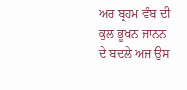ਅਰ ਬ੍ਰਹਮ ਵੰਬ ਦੀ ਕੁਲ ਭੂਖਨ ਜਾਨਨ ਦੇ ਬਦਲੇ ਅਜ ਉਸ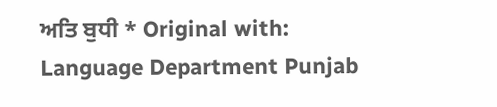ਅਤਿ ਬੁਧੀ * Original with: Language Department Punjab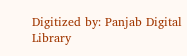Digitized by: Panjab Digital Library